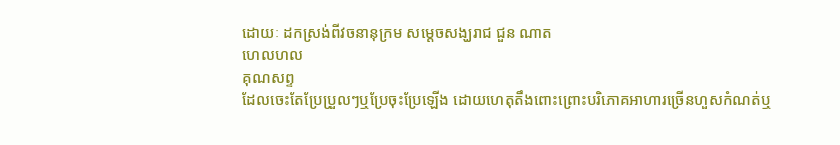ដោយៈ ដកស្រង់ពីវចនានុក្រម សម្តេចសង្ឃរាជ ជួន ណាត
ហេលហល
គុណសព្ទ
ដែលចេះតែប្រែប្រួលៗឬប្រែចុះប្រែឡើង ដោយហេតុតឹងពោះព្រោះបរិភោគអាហារច្រើនហួសកំណត់ឬ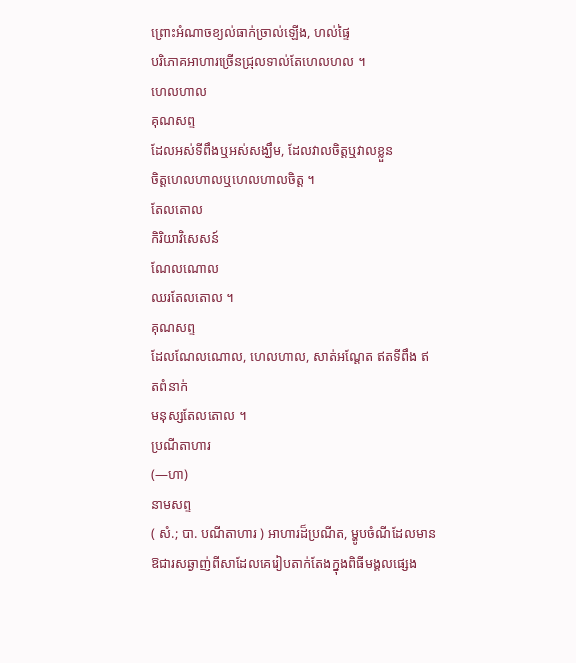ព្រោះអំណាចខ្យល់ធាក់ច្រាល់ឡើង, ហល់ផ្ទៃ
បរិភោគអាហារច្រើនជ្រុលទាល់តែហេលហល ។
ហេលហាល
គុណសព្ទ
ដែលអស់ទីពឹងឬអស់សង្ឃឹម, ដែលវាលចិត្តឬវាលខ្លួន
ចិត្តហេលហាលឬហេលហាលចិត្ត ។
តែលតោល
កិរិយាវិសេសន៍
ណែលណោល
ឈរតែលតោល ។
គុណសព្ទ
ដែលណែលណោល, ហេលហាល, សាត់អណ្ដែត ឥតទីពឹង ឥតពំនាក់
មនុស្សតែលតោល ។
ប្រណីតាហារ
(—ហា)
នាមសព្ទ
( សំ.; បា. បណីតាហារ ) អាហារដ៏ប្រណីត, ម្ហូបចំណីដែលមានឱជារសឆ្ងាញ់ពីសាដែលគេរៀបតាក់តែងក្នុងពិធីមង្គលផ្សេង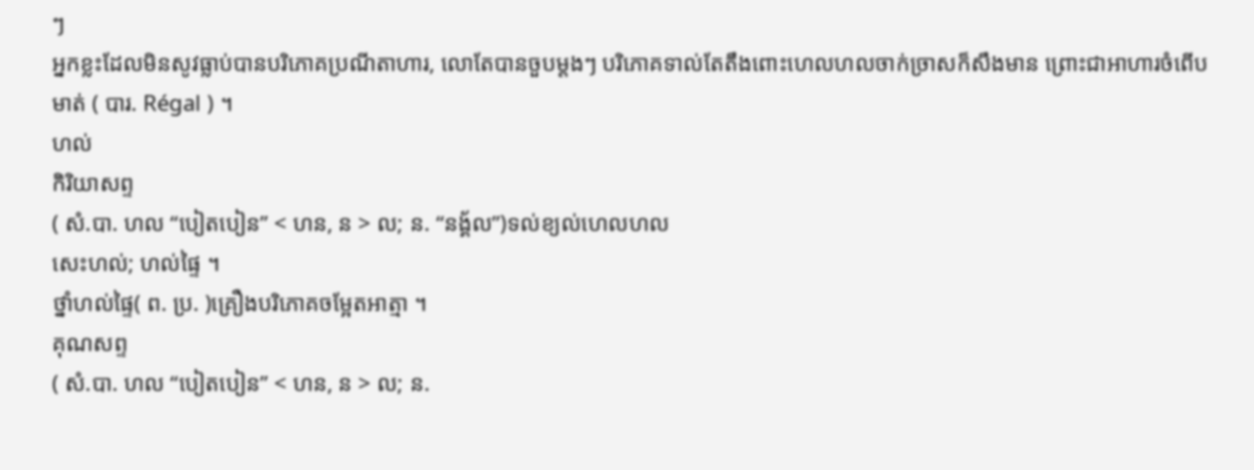ៗ
អ្នកខ្លះដែលមិនសូវធ្លាប់បានបរិភោគប្រណីតាហារ, លោតែបានចួបម្ដងៗ បរិភោគទាល់តែតឹងពោះហេលហលចាក់ច្រាសក៏សឹងមាន ព្រោះជាអាហារចំពើបមាត់ ( បារ. Régal ) ។
ហល់
កិរិយាសព្ទ
( សំ.បា. ហល “បៀតបៀន” < ហន, ន > ល; ន. “នង្គ័ល”)ទល់ខ្យល់ហេលហល
សេះហល់; ហល់ផ្ទៃ ។
ថ្នាំហល់ផ្ទៃ( ព. ប្រ. )គ្រឿងបរិភោគចម្អែតអាត្មា ។
គុណសព្ទ
( សំ.បា. ហល “បៀតបៀន” < ហន, ន > ល; ន.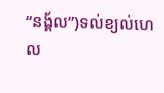“នង្គ័ល”)ទល់ខ្យល់ហេល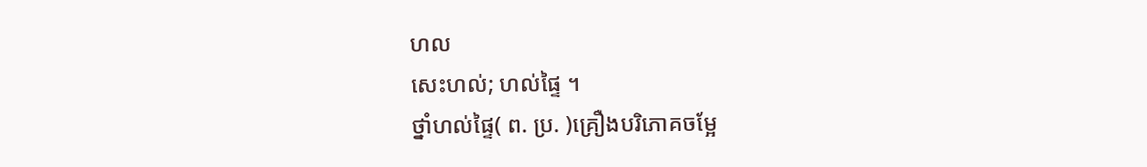ហល
សេះហល់; ហល់ផ្ទៃ ។
ថ្នាំហល់ផ្ទៃ( ព. ប្រ. )គ្រឿងបរិភោគចម្អែ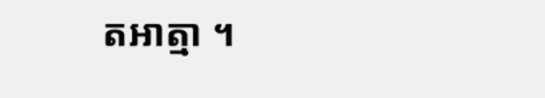តអាត្មា ។